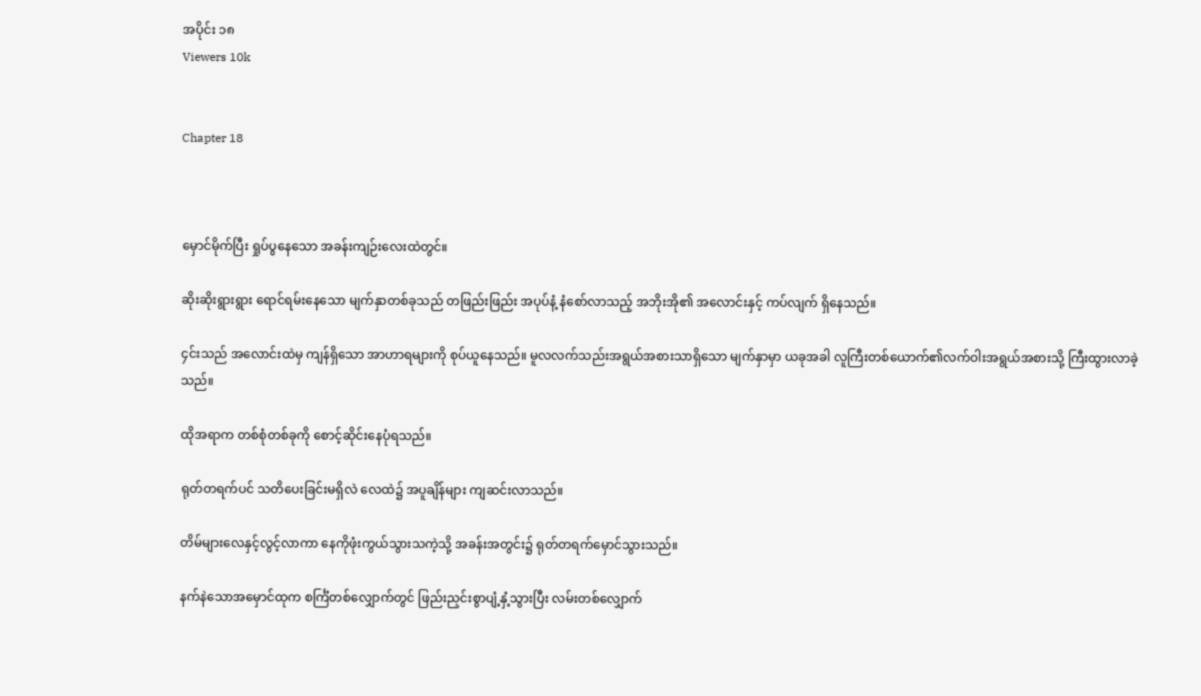အပိုင်း ၁၈
Viewers 10k


Chapter 18



မှောင်မိုက်ပြီး ရှုပ်ပွနေသော အခန်းကျဉ်းလေးထဲတွင်။

ဆိုးဆိုးရွားရွား ရောင်ရမ်းနေသော မျက်နှာတစ်ခုသည် တဖြည်းဖြည်း အပုပ်နံ့ နံစော်လာသည့် အဘိုးအို၏ အလောင်းနှင့် ကပ်လျက် ရှိနေသည်။

၄င်းသည် အလောင်းထဲမှ ကျန်ရှိသော အာဟာရများကို စုပ်ယူနေသည်။ မူလလက်သည်းအရွယ်အစားသာရှိသော မျက်နှာမှာ ယခုအခါ လူကြီးတစ်ယောက်၏လက်ဝါးအရွယ်အစားသို့ ကြီးထွားလာခဲ့သည်။

ထိုအရာက တစ်စုံတစ်ခုကို စောင့်ဆိုင်းနေပုံရသည်။

ရုတ်တရက်ပင် သတိပေးခြင်းမရှိလဲ လေထဲ၌ အပူချိန်များ ကျဆင်းလာသည်။

တိမ်များလေနှင့်လွင့်လာကာ နေကိုဖုံးကွယ်သွားသကဲ့သို့ အခန်းအတွင်း၌ ရုတ်တရက်မှောင်သွားသည်။

နက်နဲသောအမှောင်ထုက စင်္ကြံတစ်လျှောက်တွင် ဖြည်းညှင်းစွာပျံ့နှံ့သွားပြီး လမ်းတစ်လျှောက်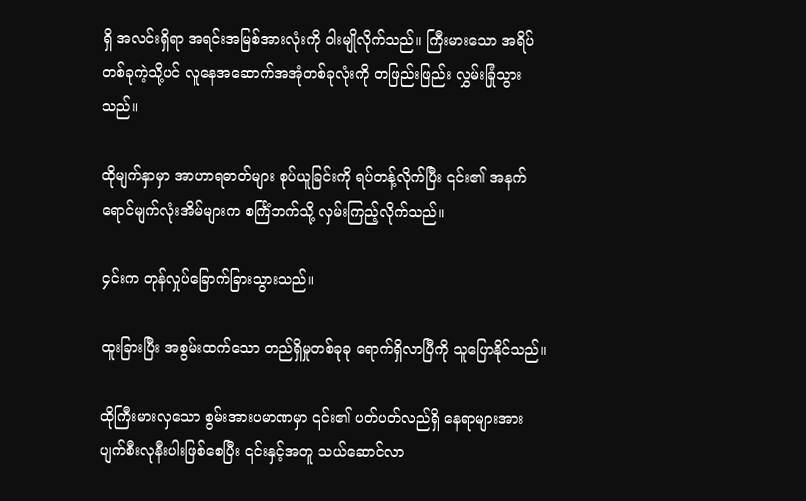ရှိ အလင်းရှိရာ အရင်းအမြစ်အားလုံးကို ဝါးမျိုလိုက်သည်။ ကြီးမားသော အရိပ်တစ်ခုကဲ့သို့ပင် လူနေအဆောက်အအုံတစ်ခုလုံးကို တဖြည်းဖြည်း လွှမ်းခြုံသွားသည်။

ထိုမျက်နှာမှာ အာဟာရဓာတ်များ စုပ်ယူခြင်းကို ရပ်တန့်လိုက်ပြီး ၎င်း၏ အနက်ရောင်မျက်လုံးအိမ်များက စင်္ကြံဘက်သို့ လှမ်းကြည့်လိုက်သည်။

၄င်းက တုန်လှုပ်ခြောက်ခြားသွားသည်။

ထူးခြားပြီး အစွမ်းထက်သော တည်ရှိမှုတစ်ခုခု ရောက်ရှိလာပြီကို သူပြောနိုင်သည်။

ထိုကြီးမားလှသော စွမ်းအားပမာဏမှာ ၎င်း၏ ပတ်ပတ်လည်ရှိ နေရာများအား ပျက်စီးလုနီးပါးဖြစ်စေပြီး ၎င်းနှင့်အတူ သယ်ဆောင်လာ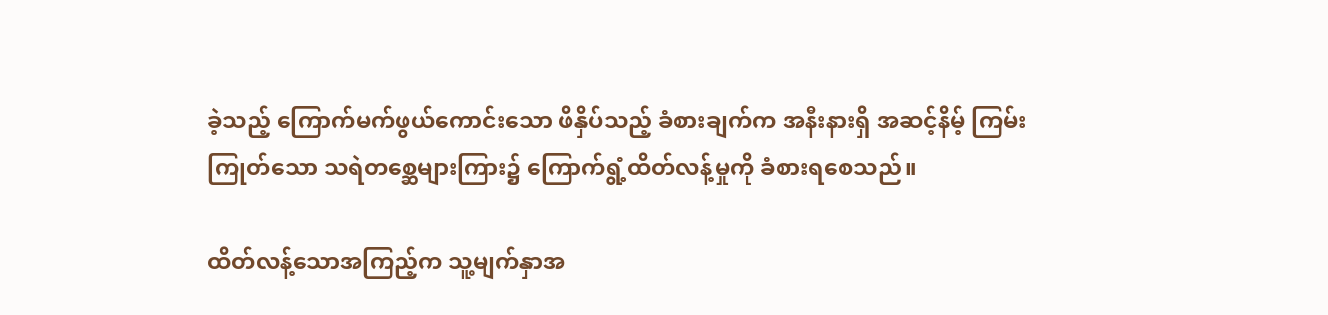ခဲ့သည့် ကြောက်မက်ဖွယ်ကောင်းသော ဖိနှိပ်သည့် ခံစားချက်က အနီးနားရှိ အဆင့်နိမ့် ကြမ်းကြုတ်သော သရဲတစ္ဆေများကြား၌ ကြောက်ရွံ့ထိတ်လန့်မှုကို ခံစားရစေသည်။

ထိတ်လန့်သောအကြည့်က သူ့မျက်နှာအ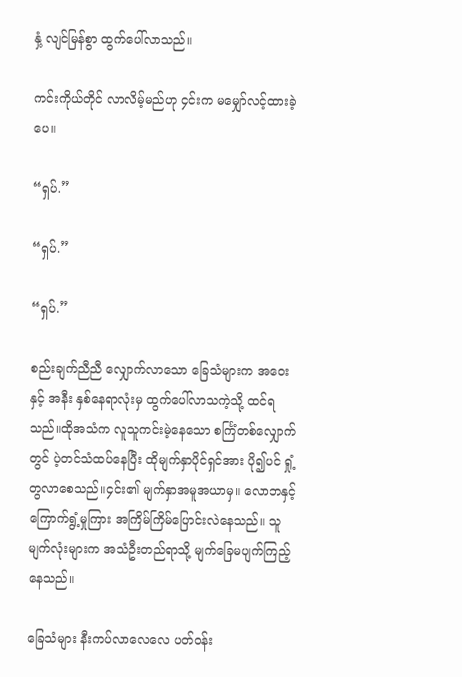နှံ့ လျင်မြန်စွာ ထွက်ပေါ်လာသည်။

ကင်းကိုယ်တိုင် လာလိမ့်မည်ဟု ၄င်းက မမျှော်လင့်ထားခဲ့ပေ။

“ရှပ်.”

“ရှပ်.”

“ရှပ်.”

စည်းချက်ညီညီ လျှောက်လာသော ခြေသံများက အဝေးနှင့် အနီး နှစ်နေရာလုံးမှ ထွက်ပေါ်လာသကဲ့သို့ ထင်ရသည်။ထိုအသံက လူသူကင်းမဲ့နေသော စင်္ကြံတစ်လျှောက်တွင် ပဲ့တင်သံထပ်နေပြီး ထိုမျက်နှာပိုင်ရှင်အား ပို၍ပင် ရှုံ့တွလာစေသည်။၄င်း၏ မျက်နှာအမူအယာမှ။ လောဘနှင့် ကြောက်ရွံ့မှုကြား အကြိမ်ကြိမ်ပြောင်းလဲနေသည်။ သူမျက်လုံးများက အသံဦးတည်ရာသို့ မျက်ခြေမပျက်ကြည့်နေသည်။

ခြေသံများ နီးကပ်လာလေလေ ပတ်ဝန်း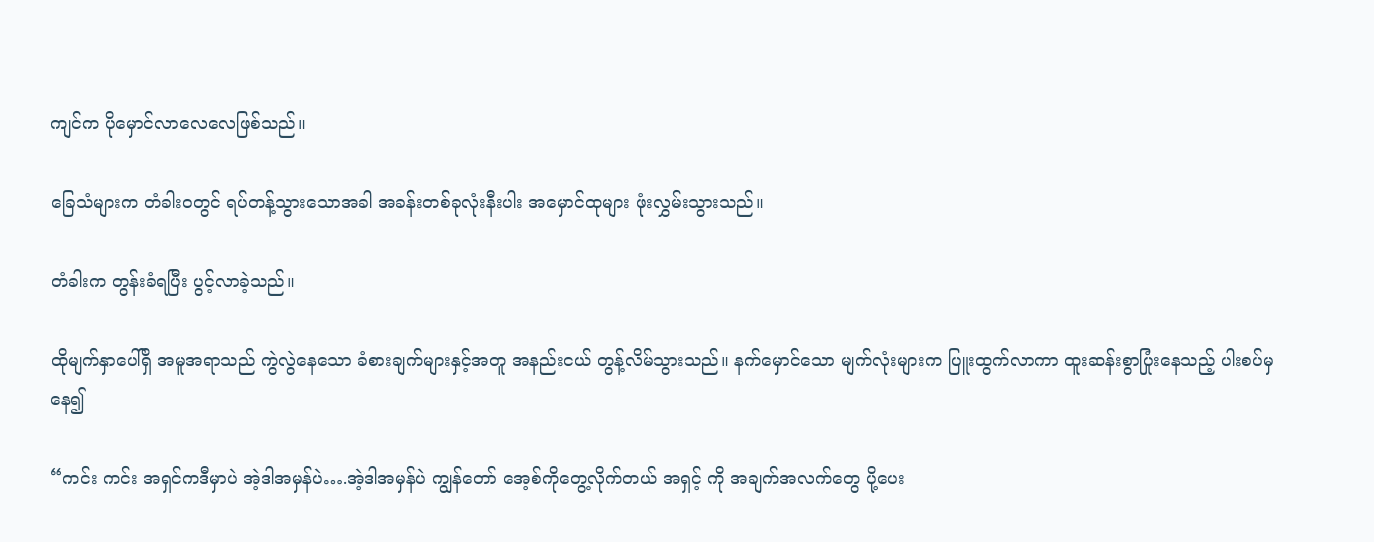ကျင်က ပိုမှောင်လာလေလေဖြစ်သည်။

ခြေသံများက တံခါးဝတွင် ရပ်တန့်သွားသောအခါ အခန်းတစ်ခုလုံးနီးပါး အမှောင်ထုများ ဖုံးလွှမ်းသွားသည်။

တံခါးက တွန်းခံရပြီး ပွင့်လာခဲ့သည်။

ထိုမျက်နှာပေါ်ရှိ အမူအရာသည် ကွဲလွဲနေသော ခံစားချက်များနှင့်အတူ အနည်းငယ် တွန့်လိမ်သွားသည်။ နက်မှောင်သော မျက်လုံးများက ပြူးထွက်လာကာ ထူးဆန်းစွာပြုံးနေသည့် ပါးစပ်မှနေ၍

“ကင်း ကင်း အရှင်ကဒီမှာပဲ အဲ့ဒါအမှန်ပဲ….အဲ့ဒါအမှန်ပဲ ကျွန်တော် အေ့စ်ကိုတွေ့လိုက်တယ် အရှင့် ကို အချက်အလက်တွေ ပို့ပေး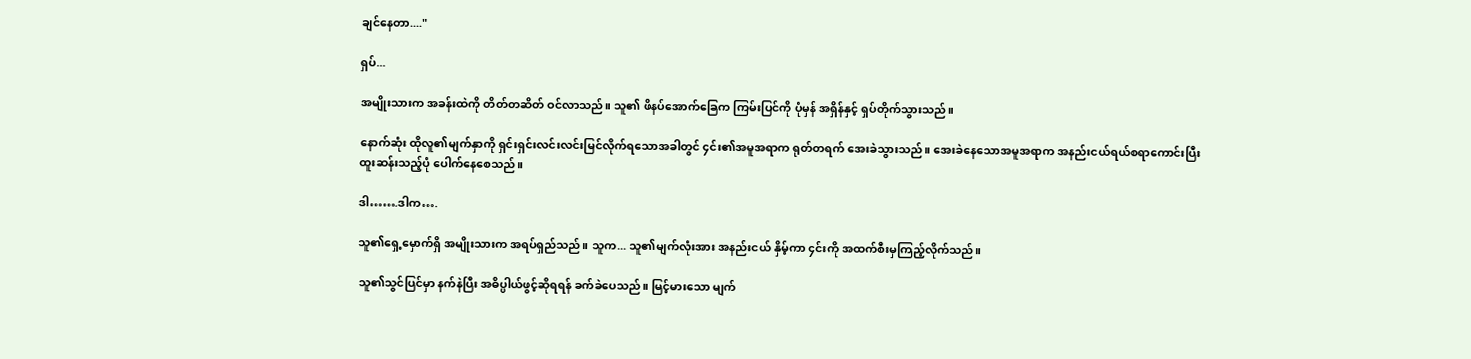ချင်နေတာ...."

ရှပ်...

အမျိုးသားက အခန်းထဲကို တိတ်တဆိတ် ဝင်လာသည်။ သူ၏ ဖိနပ်အောက်ခြေက ကြမ်းပြင်ကို ပုံမှန် အရှိန်နှင့် ရှပ်တိုက်သွားသည်။

နောက်ဆုံး ထိုလူ၏မျက်နှာကို ရှင်းရှင်းလင်းလင်းမြင်လိုက်ရသောအခါတွင် ၄င်း၏အမူအရာက ရုတ်တရက် အေးခဲသွားသည်။ အေးခဲနေသောအမူအရာက အနည်းငယ်ရယ်စရာကောင်းပြီး ထူးဆန်းသည့်ပုံ ပေါက်နေစေသည်။

ဒါ…….ဒါက….

သူ၏ရှေ့မှောက်ရှိ အမျိုးသားက အရပ်ရှည်သည်။ သူက... သူ၏မျက်လုံးအား အနည်းငယ် နှိမ့်ကာ ၄င်းကို အထက်စီးမှကြည့်လိုက်သည်။

သူ၏သွင်ပြင်မှာ နက်နဲပြီး အဓိပ္ပါယ်ဖွင့်ဆိုရရန် ခက်ခဲပေသည်။ မြင့်မားသော မျက်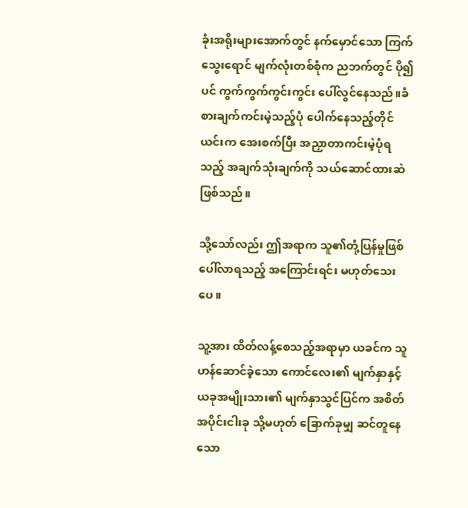ခုံးအရိုးများအောက်တွင် နက်မှောင်သော ကြက်သွေးရောင် မျက်လုံးတစ်စုံက ညဘက်တွင် ပို၍ပင် ကွက်ကွက်ကွင်းကွင်း ပေါ်လွင်နေသည်။ခံစားချက်ကင်းမဲ့သည့်ပုံ ပေါက်နေသည့်တိုင် ယင်းက အေးစက်ပြီး အညှာတာကင်းမဲ့ပုံရသည့် အချက်သုံးချက်ကို သယ်ဆောင်ထားဆဲဖြစ်သည်။

သို့သော်လည်း ဤအရာက သူ၏တုံ့ပြန်မှုဖြစ်ပေါ်လာရသည့် အကြောင်းရင်း မဟုတ်သေးပေ။

သူ့အား ထိတ်လန့်စေသည့်အရာမှာ ယခင်က သူဟန်ဆောင်ခဲ့သော ကောင်လေး၏ မျက်နှာနှင့် ယခုအမျိုးသား၏ မျက်နှာသွင်ပြင်က အစိတ်အပိုင်းငါးခု သို့မဟုတ် ခြောက်ခုမျှ ဆင်တူနေသော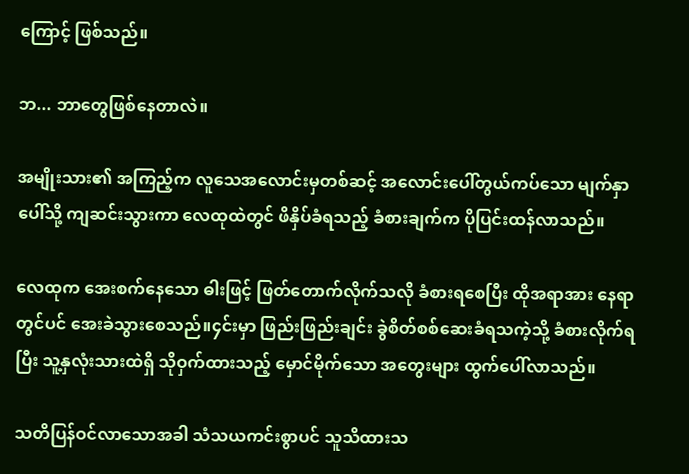ကြောင့် ဖြစ်သည်။

ဘ... ဘာတွေဖြစ်နေတာလဲ။

အမျိုးသား၏ အကြည့်က လူသေအလောင်းမှတစ်ဆင့် အလောင်းပေါ်တွယ်ကပ်သော မျက်နှာပေါ်သို့ ကျဆင်းသွားကာ လေထုထဲတွင် ဖိနှိပ်ခံရသည့် ခံစားချက်က ပိုပြင်းထန်လာသည်။

လေထုက အေးစက်နေသော ဓါးဖြင့် ဖြတ်တောက်လိုက်သလို ခံစားရစေပြီး ထိုအရာအား နေရာတွင်ပင် အေးခဲသွားစေသည်။၄င်းမှာ ဖြည်းဖြည်းချင်း ခွဲစိတ်စစ်ဆေးခံရသကဲ့သို့ ခံစားလိုက်ရပြီး သူ့နှလုံးသားထဲရှိ သိုဝှက်ထားသည့် မှောင်မိုက်သော အတွေးများ ထွက်ပေါ်လာသည်။

သတိပြန်ဝင်လာသောအခါ သံသယကင်းစွာပင် သူသိထားသ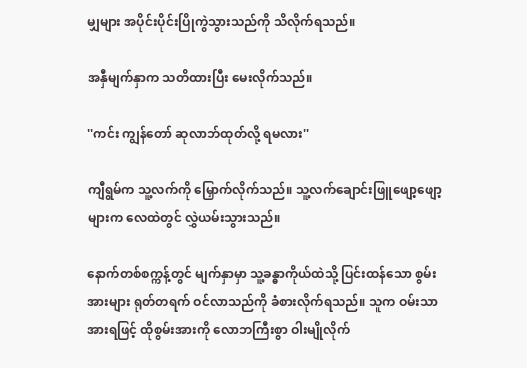မျှများ အပိုင်းပိုင်းပြိုကွဲသွားသည်ကို သိလိုက်ရသည်။

အနှီမျက်နှာက သတိထားပြီး မေးလိုက်သည်။

''ကင်း ကျွန်တော် ဆုလာဘ်ထုတ်လို့ ရမလား''

ကျီရွမ်က သူ့လက်ကို မြှောက်လိုက်သည်။ သူ့လက်ချောင်းဖြူဖျော့ဖျော့များက လေထဲတွင် လွှဲယမ်းသွားသည်။

နောက်တစ်စက္ကန့်တွင် မျက်နှာမှာ သူ့ခန္ဓာကိုယ်ထဲသို့ ပြင်းထန်သော စွမ်းအားများ ရုတ်တရက် ဝင်လာသည်ကို ခံစားလိုက်ရသည်။ သူက ဝမ်းသာအားရဖြင့် ထိုစွမ်းအားကို လောဘကြီးစွာ ဝါးမျိုလိုက်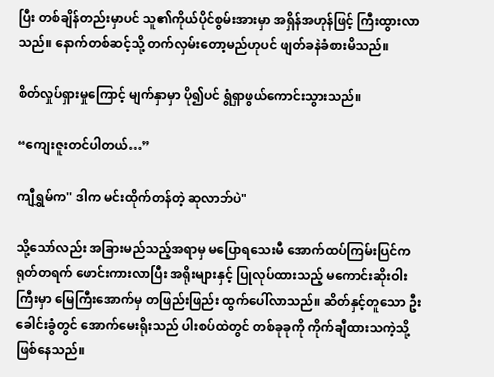ပြီး တစ်ချိန်တည်းမှာပင် သူ၏ကိုယ်ပိုင်စွမ်းအားမှာ အရှိန်အဟုန်ဖြင့် ကြီးထွားလာသည်။ နောက်တစ်ဆင့်သို့ တက်လှမ်းတော့မည်ဟုပင် ဖျတ်ခနဲခံစားမိသည်။

စိတ်လှုပ်ရှားမှုကြောင့် မျက်နှာမှာ ပို၍ပင် ရွံရှာဖွယ်ကောင်းသွားသည်။

“ကျေးဇူးတင်ပါတယ်…”

ကျီရွှမ်က'' ဒါက မင်းထိုက်တန်တဲ့ ဆုလာဘ်ပဲ"

သို့သော်လည်း အခြားမည်သည့်အရာမှ မပြောရသေးမီ အောက်ထပ်ကြမ်းပြင်က ရုတ်တရက် ဖောင်းကားလာပြီး အရိုးများနှင့် ပြုလုပ်ထားသည့် မကောင်းဆိုးဝါးကြီးမှာ မြေကြီးအောက်မှ တဖြည်းဖြည်း ထွက်ပေါ်လာသည်။ ဆိတ်နှင့်တူသော ဦးခေါင်းခွံတွင် အောက်မေးရိုးသည် ပါးစပ်ထဲတွင် တစ်ခုခုကို ကိုက်ချီထားသကဲ့သို့ ဖြစ်နေသည်။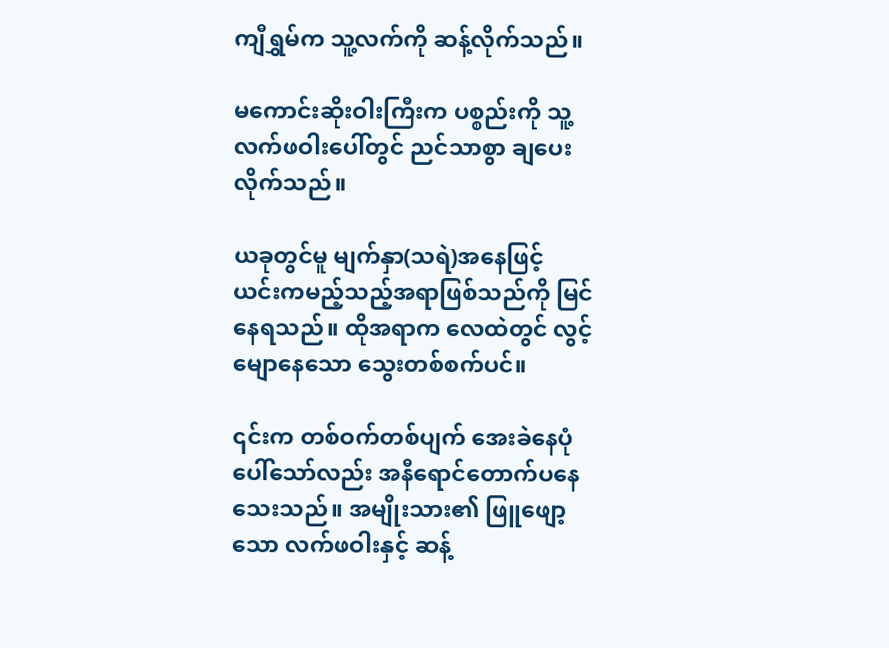ကျီရွှမ်က သူ့လက်ကို ဆန့်လိုက်သည်။

မကောင်းဆိုးဝါးကြီးက ပစ္စည်းကို သူ့လက်ဖဝါးပေါ်တွင် ညင်သာစွာ ချပေးလိုက်သည်။

ယခုတွင်မူ မျက်နှာ(သရဲ)အနေဖြင့် ယင်းကမည့်သည့်အရာဖြစ်သည်ကို မြင်နေရသည်။ ထိုအရာက လေထဲတွင် လွင့်မျောနေသော သွေးတစ်စက်ပင်။

၎င်းက တစ်ဝက်တစ်ပျက် အေးခဲနေပုံပေါ်သော်လည်း အနီရောင်တောက်ပနေသေးသည်။ အမျိုးသား၏ ဖြူဖျော့သော လက်ဖဝါးနှင့် ဆန့်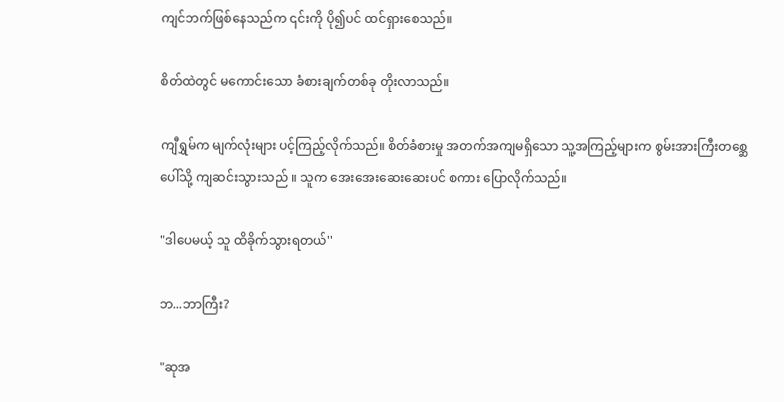ကျင်ဘက်ဖြစ်နေသည်က ၎င်းကို ပို၍ပင် ထင်ရှားစေသည်။

စိတ်ထဲတွင် မကောင်းသော ခံစားချက်တစ်ခု တိုးလာသည်။

ကျီရွှမ်က မျက်လုံးများ ပင့်ကြည့်လိုက်သည်။ စိတ်ခံစားမှု အတက်အကျမရှိသော သူ့အကြည့်များက စွမ်းအားကြီးတစ္ဆေပေါ်သို့ ကျဆင်းသွားသည် ။ သူက အေးအေးဆေးဆေးပင် စကား ပြောလိုက်သည်။

"ဒါပေမယ့် သူ ထိခိုက်သွားရတယ်''

ဘ...ဘာကြီး?

"ဆုအ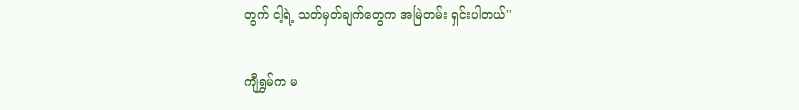တွက် ငါ့ရဲ့ သတ်မှတ်ချက်တွေက အမြဲတမ်း ရှင်းပါတယ်''

ကျီရွှမ်က မ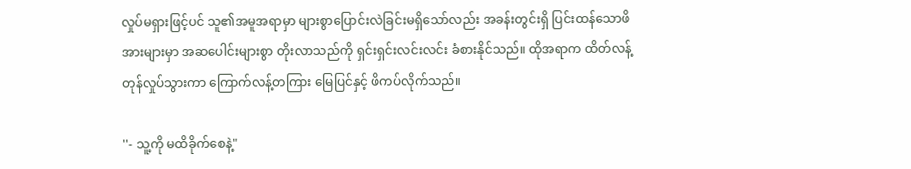လှုပ်မရှားဖြင့်ပင် သူ၏အမူအရာမှာ များစွာပြောင်းလဲခြင်းမရှိသော်လည်း အခန်းတွင်းရှိ ပြင်းထန်သောဖိအားများမှာ အဆပေါင်းများစွာ တိုးလာသည်ကို ရှင်းရှင်းလင်းလင်း ခံစားနိုင်သည်။ ထိုအရာက ထိတ်လန့်တုန်လှုပ်သွားကာ ကြောက်လန့်တကြား မြေပြင်နှင့် ဖိကပ်လိုက်သည်။

''- သူ့ကို မထိခိုက်စေနဲ့"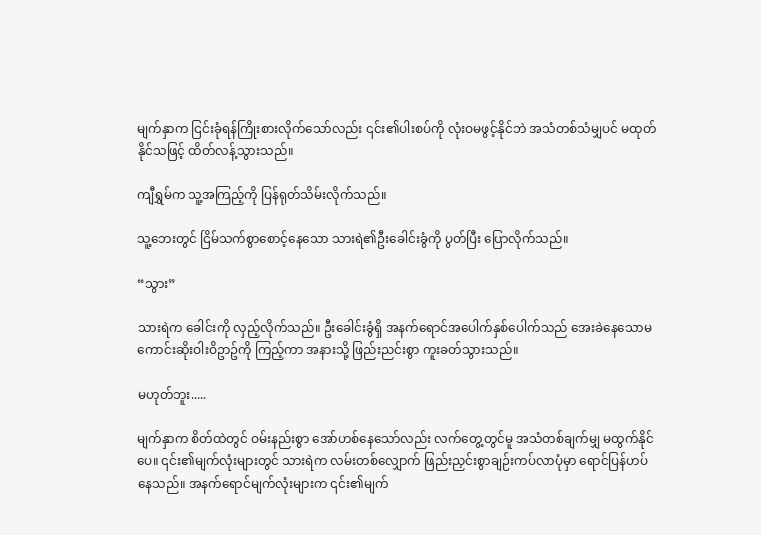မျက်နှာက ငြင်းခုံရန်ကြိုးစားလိုက်သော်လည်း ၎င်း၏ပါးစပ်ကို လုံးဝမဖွင့်နိုင်ဘဲ အသံတစ်သံမျှပင် မထုတ်နိုင်သဖြင့် ထိတ်လန့်သွားသည်။

ကျီရွှမ်က သူ့အကြည့်ကို ပြန်ရုတ်သိမ်းလိုက်သည်။

သူ့ဘေးတွင် ငြိမ်သက်စွာစောင့်နေသော သားရဲ၏ဦးခေါင်းခွံကို ပွတ်ပြီး ပြောလိုက်သည်။

“သွား”

သားရဲက ခေါင်းကို လှည့်လိုက်သည်။ ဦးခေါင်းခွံရှိ အနက်ရောင်အပေါက်နှစ်ပေါက်သည် အေးခဲနေသောမကောင်းဆိုးဝါးဝိဥာဥ်ကို ကြည့်ကာ အနားသို့ ဖြည်းညင်းစွာ ကူးခတ်သွားသည်။

မဟုတ်ဘူး.....

မျက်နှာက စိတ်ထဲတွင် ဝမ်းနည်းစွာ အော်ဟစ်နေသော်လည်း လက်တွေ့တွင်မူ အသံတစ်ချက်မျှ မထွက်နိုင်ပေ။ ၎င်း၏မျက်လုံးများတွင် သားရဲက လမ်းတစ်လျှောက် ဖြည်းညှင်းစွာချဉ်းကပ်လာပုံမှာ ရောင်ပြန်ဟပ်နေသည်။ အနက်ရောင်မျက်လုံးများက ၎င်း၏မျက်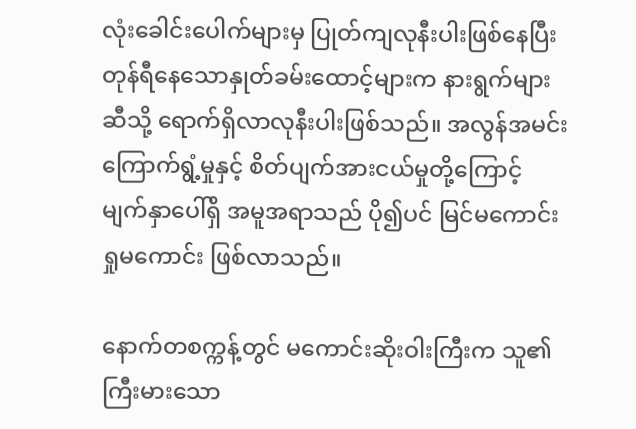လုံးခေါင်းပေါက်များမှ ပြုတ်ကျလုနီးပါးဖြစ်နေပြီး တုန်ရီနေသောနှုတ်ခမ်းထောင့်များက နားရွက်များဆီသို့ ရောက်ရှိလာလုနီးပါးဖြစ်သည်။ အလွန်အမင်း ကြောက်ရွံ့မှုနှင့် စိတ်ပျက်အားငယ်မှုတို့ကြောင့် မျက်နှာပေါ်ရှိ အမူအရာသည် ပို၍ပင် မြင်မကောင်းရှုမကောင်း ဖြစ်လာသည်။

နောက်တစက္ကန့်တွင် မကောင်းဆိုးဝါးကြီးက သူ၏ ကြီးမားသော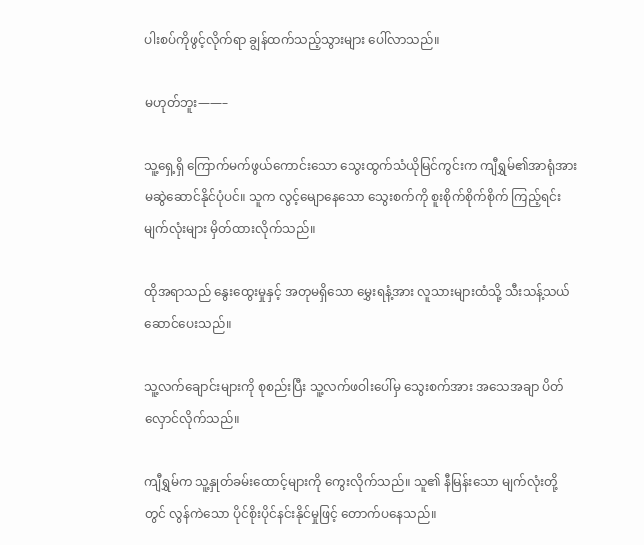ပါးစပ်ကိုဖွင့်လိုက်ရာ ချွန်ထက်သည့်သွားများ ပေါ်လာသည်။

မဟုတ်ဘူး——–

သူ့ရှေ့ရှိ ကြောက်မက်ဖွယ်ကောင်းသော သွေးထွက်သံယိုမြင်ကွင်းက ကျီရွှမ်၏အာရုံအား မဆွဲဆောင်နိုင်ပုံပင်။ သူက လွင့်မျောနေသော သွေးစက်ကို စူးစိုက်စိုက်စိုက် ကြည့်ရင်း မျက်လုံးများ မှိတ်ထားလိုက်သည်။

ထိုအရာသည် နွေးထွေးမှုနှင့် အတုမရှိသော မွှေးရနံ့အား လူသားများထံသို့ သီးသန့်သယ်ဆောင်ပေးသည်။

သူ့လက်ချောင်းများကို စုစည်းပြီး သူ့လက်ဖဝါးပေါ်မှ သွေးစက်အား အသေအချာ ပိတ်လှောင်လိုက်သည်။

ကျီရွှမ်က သူ့နှုတ်ခမ်းထောင့်များကို ကွေးလိုက်သည်။ သူ၏ နီမြန်းသော မျက်လုံးတို့တွင် လွန်ကဲသော ပိုင်စိုးပိုင်နင်းနိုင်မှုဖြင့် တောက်ပနေသည်။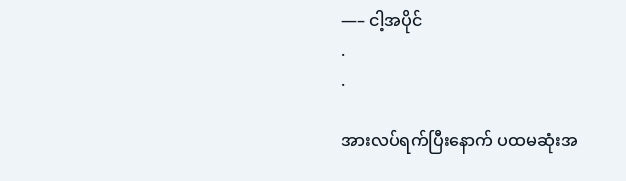—– ငါ့အပိုင်
.
.

အားလပ်ရက်ပြီးနောက် ပထမဆုံးအ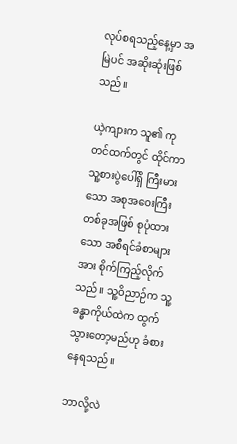လုပ်စရသည့်နေ့မှာ အမြဲပင် အဆိုးဆုံးဖြစ်သည်။

ယဲ့ကျားက သူ၏ ကုတင်ထက်တွင် ထိုင်ကာ သူ့စားပွဲပေါ်ရှိ ကြီးမားသော အစုအဝေးကြီးတစ်ခုအဖြစ် စုပုံထားသော အစီရင်ခံစာများအား စိုက်ကြည့်လိုက်သည်။ သူ့ဝိညာဉ်က သူ့ခန္ဓာကိုယ်ထဲက ထွက်သွားတော့မည်ဟု ခံစားနေရသည်။

ဘာလို့လဲ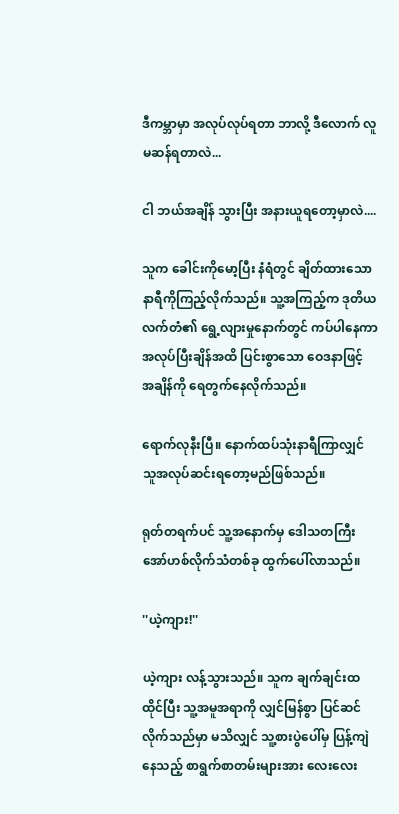ဒီကမ္ဘာမှာ အလုပ်လုပ်ရတာ ဘာလို့ ဒီလောက် လူမဆန်ရတာလဲ...

ငါ ဘယ်အချိန် သွားပြီး အနားယူရတော့မှာလဲ....

သူက ခေါင်းကိုမော့ပြီး နံရံတွင် ချိတ်ထားသော နာရီကိုကြည့်လိုက်သည်။ သူ့အကြည့်က ဒုတိယလက်တံ၏ ရွေ့လျားမှုနောက်တွင် ကပ်ပါနေကာ အလုပ်ပြီးချိန်အထိ ပြင်းစွာသော ဝေဒနာဖြင့် အချိန်ကို ရေတွက်နေလိုက်သည်။

ရောက်လုနီးပြီ။ နောက်ထပ်သုံးနာရီကြာလျှင် သူအလုပ်ဆင်းရတော့မည်ဖြစ်သည်။

ရုတ်တရက်ပင် သူ့အနောက်မှ ဒေါသတကြီးအော်ဟစ်လိုက်သံတစ်ခု ထွက်ပေါ်လာသည်။

''ယဲ့ကျား!''

ယဲ့ကျား လန့်သွားသည်။ သူက ချက်ချင်းထထိုင်ပြီး သူ့အမူအရာကို လျှင်မြန်စွာ ပြင်ဆင်လိုက်သည်မှာ မသိလျှင် သူ့စားပွဲပေါ်မှ ပြန့်ကျဲနေသည့် စာရွက်စာတမ်းများအား လေးလေး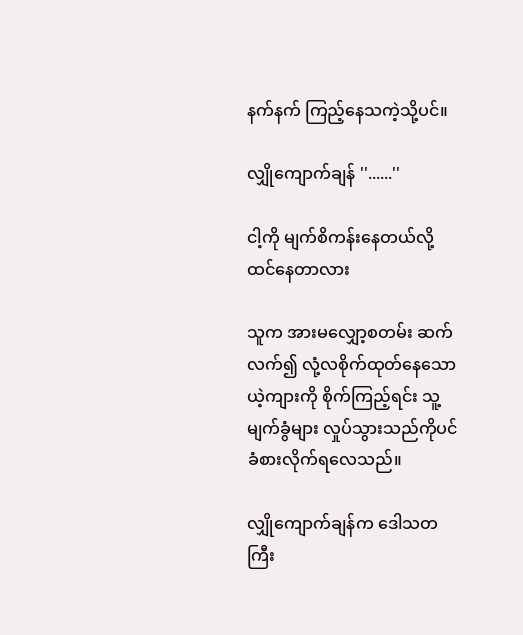နက်နက် ကြည့်နေသကဲ့သို့ပင်။

လျှိုကျောက်ချန် ''......''

ငါ့ကို မျက်စိကန်းနေတယ်လို့ ထင်နေတာလား

သူက အားမလျှော့စတမ်း ဆက်လက်၍ လုံ့လစိုက်ထုတ်နေသော ယဲ့ကျားကို စိုက်ကြည့်ရင်း သူ့မျက်ခွံများ လှုပ်သွားသည်ကိုပင် ခံစားလိုက်ရလေသည်။

လျှိုကျောက်ချန်က ဒေါသတကြီး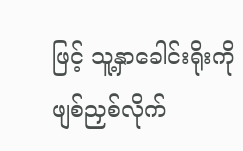ဖြင့် သူ့နှာခေါင်းရိုးကို ဖျစ်ညှစ်လိုက်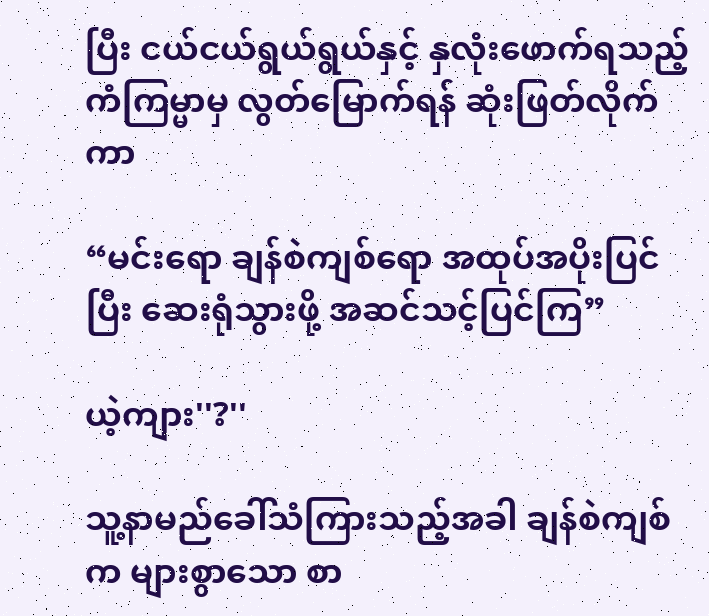ပြီး ငယ်ငယ်ရွယ်ရွယ်နှင့် နှလုံးဖောက်ရသည့် ကံကြမ္မာမှ လွတ်မြောက်ရန် ဆုံးဖြတ်လိုက်ကာ

“မင်းရော ချန်စဲကျစ်ရော အထုပ်အပိုးပြင်ပြီး ဆေးရုံသွားဖို့ အဆင်သင့်ပြင်ကြ”

ယဲ့ကျား''?''

သူ့နာမည်ခေါ်သံကြားသည့်အခါ ချန်စဲကျစ်က များစွာသော စာ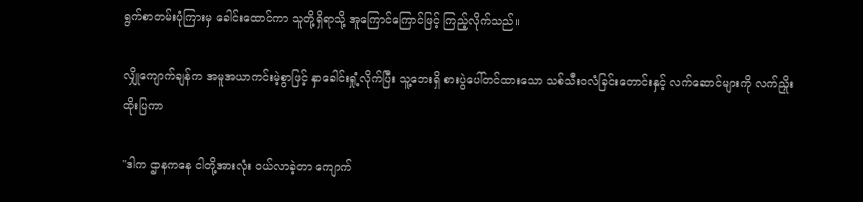ရွက်စာတမ်းပုံကြားမှ ခေါင်းထောင်ကာ သူတို့ရှိရာသို့ အူကြောင်ကြောင်ဖြင့် ကြည့်လိုက်သည်။

လျှိုကျောက်ချန်က အမူအယာကင်းမဲ့စွာဖြင့် နှာခေါင်းရှုံ့လိုက်ပြီး သူ့ဘေးရှိ စားပွဲပေါ်တင်ထားသော သစ်သီးဝလံခြင်းတောင်းနှင့် လက်ဆောင်များကို လက်ညှိုးထိုးပြကာ

"ဒါက ဌာနကနေ ငါတို့အားလုံး ဝယ်လာခဲ့တာ ကျောက်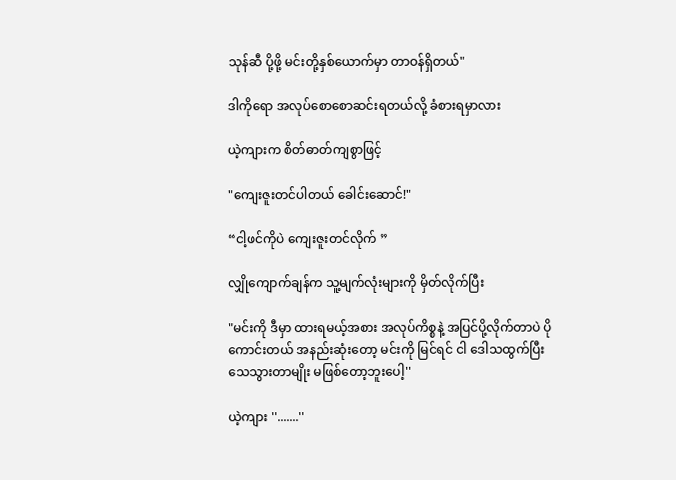သုန်ဆီ ပို့ဖို့ မင်းတို့နှစ်ယောက်မှာ တာဝန်ရှိတယ်"

ဒါကိုရော အလုပ်စောစောဆင်းရတယ်လို့ ခံစားရမှာလား

ယဲ့ကျားက စိတ်ဓာတ်ကျစွာဖြင့်

"ကျေးဇူးတင်ပါတယ် ခေါင်းဆောင်!"

“ငါ့ဖင်ကိုပဲ ကျေးဇူးတင်လိုက် ”

လျှိုကျောက်ချန်က သူ့မျက်လုံးများကို မှိတ်လိုက်ပြီး

"မင်းကို ဒီမှာ ထားရမယ့်အစား အလုပ်ကိစ္စနဲ့ အပြင်ပို့လိုက်တာပဲ ပိုကောင်းတယ် အနည်းဆုံးတော့ မင်းကို မြင်ရင် ငါ ဒေါသထွက်ပြီး သေသွားတာမျိုး မဖြစ်တော့ဘူးပေါ့''

ယဲ့ကျား ''.......''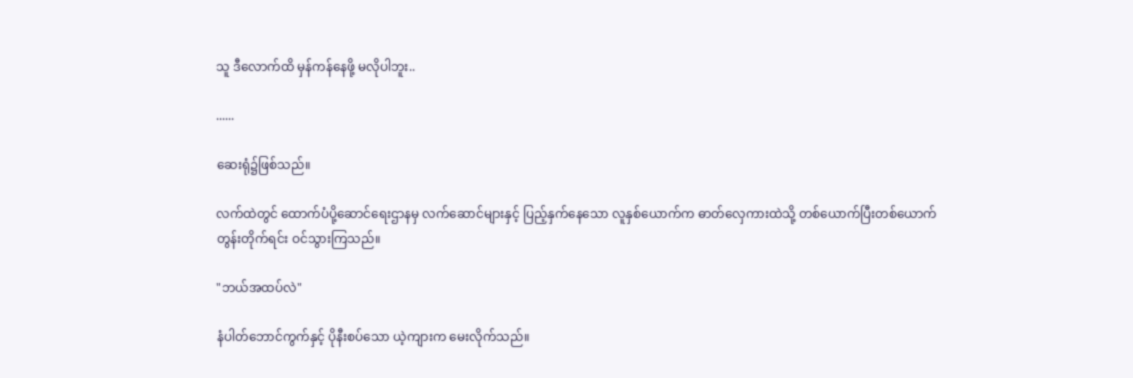သူ ဒီလောက်ထိ မှန်ကန်နေဖို့ မလိုပါဘူး..

......

ဆေးရုံ၌ဖြစ်သည်။

လက်ထဲတွင် ထောက်ပံပို့ဆောင်ရေးဌာနမှ လက်ဆောင်များနှင့် ပြည့်နှက်နေသော လူနှစ်ယောက်က ဓာတ်လှေကားထဲသို့ တစ်ယောက်ပြီးတစ်ယောက် တွန်းတိုက်ရင်း ဝင်သွားကြသည်။

"ဘယ်အထပ်လဲ"

နံပါတ်ဘောင်ကွက်နှင့် ပိုနီးစပ်သော ယဲ့ကျားက မေးလိုက်သည်။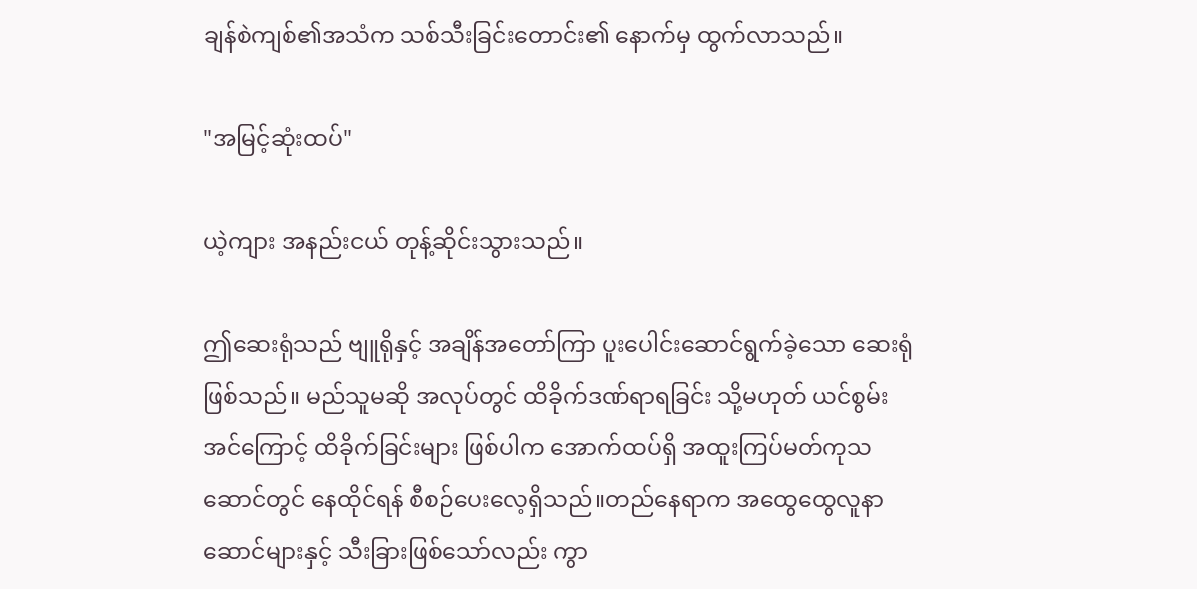ချန်စဲကျစ်၏အသံက သစ်သီးခြင်းတောင်း၏ နောက်မှ ထွက်လာသည်။

"အမြင့်ဆုံးထပ်"

ယဲ့ကျား အနည်းငယ် တုန့်ဆိုင်းသွားသည်။

ဤဆေးရုံသည် ဗျူရိုနှင့် အချိန်အတော်ကြာ ပူးပေါင်းဆောင်ရွက်ခဲ့သော ဆေးရုံဖြစ်သည်။ မည်သူမဆို အလုပ်တွင် ထိခိုက်ဒဏ်ရာရခြင်း သို့မဟုတ် ယင်စွမ်းအင်ကြောင့် ထိခိုက်ခြင်းများ ဖြစ်ပါက အောက်ထပ်ရှိ အထူးကြပ်မတ်ကုသဆောင်တွင် နေထိုင်ရန် စီစဉ်ပေးလေ့ရှိသည်။တည်နေရာက အထွေထွေလူနာဆောင်များနှင့် သီးခြားဖြစ်သော်လည်း ကွာ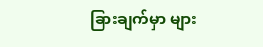ခြားချက်မှာ များ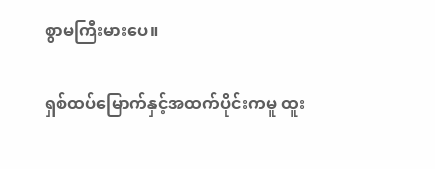စွာမကြီးမားပေ။

ရှစ်ထပ်မြောက်နှင့်အထက်ပိုင်းကမူ ထူး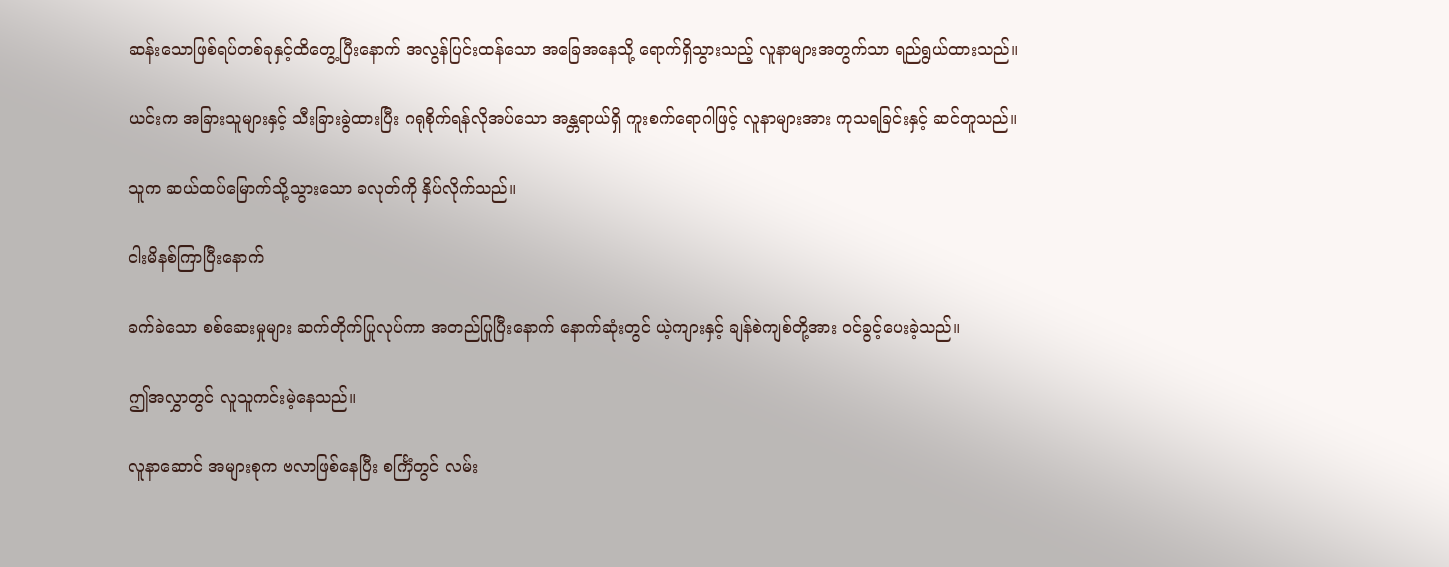ဆန်းသောဖြစ်ရပ်တစ်ခုနှင့်ထိတွေ့ပြီးနောက် အလွန်ပြင်းထန်သော အခြေအနေသို့ ရောက်ရှိသွားသည့် လူနာများအတွက်သာ ရည်ရွယ်ထားသည်။

ယင်းက အခြားသူများနှင့် သီးခြားခွဲထားပြီး ဂရုစိုက်ရန်လိုအပ်သော အန္တရာယ်ရှိ ကူးစက်ရောဂါဖြင့် လူနာများအား ကုသရခြင်းနှင့် ဆင်တူသည်။

သူက ဆယ်ထပ်မြောက်သို့သွားသော ခလုတ်ကို နှိပ်လိုက်သည်။

ငါးမိနစ်ကြာပြီးနောက်

ခက်ခဲသော စစ်ဆေးမှုများ ဆက်တိုက်ပြုလုပ်ကာ အတည်ပြုပြီးနောက် နောက်ဆုံးတွင် ယဲ့ကျားနှင့် ချန်စဲကျစ်တို့အား ဝင်ခွင့်ပေးခဲ့သည်။

ဤအလွှာတွင် လူသူကင်းမဲ့နေသည်။

လူနာဆောင် အများစုက ဗလာဖြစ်နေပြီး စင်္ကြံတွင် လမ်း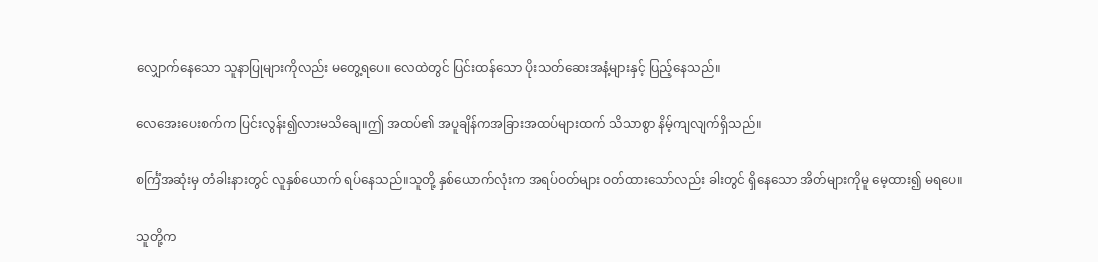လျှောက်နေသော သူနာပြုများကိုလည်း မတွေ့ရပေ။ လေထဲတွင် ပြင်းထန်သော ပိုးသတ်ဆေးအနံ့များနှင့် ပြည့်နေသည်။

လေအေးပေးစက်က ပြင်းလွန်း၍လားမသိချေ။ဤ အထပ်၏ အပူချိန်ကအခြားအထပ်များထက် သိသာစွာ နိမ့်ကျလျက်ရှိသည်။

စင်္ကြံအဆုံးမှ တံခါးနားတွင် လူနှစ်ယောက် ရပ်နေသည်။သူတို့ နှစ်ယောက်လုံးက အရပ်ဝတ်များ ဝတ်ထားသော်လည်း ခါးတွင် ရှိနေသော အိတ်များကိုမူ မေ့ထား၍ မရပေ။

သူတို့က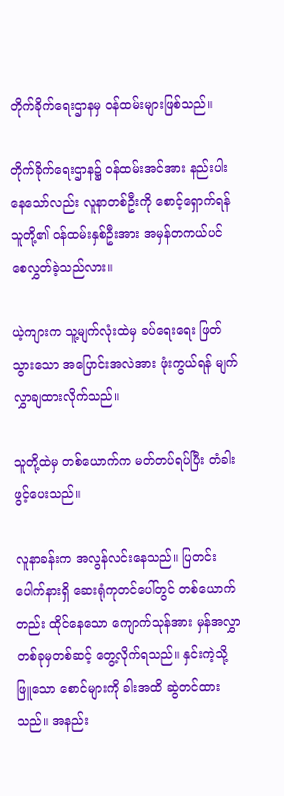တိုက်ခိုက်ရေးဌာနမှ ဝန်ထမ်းများဖြစ်သည်။

တိုက်ခိုက်ရေးဌာန၌ ဝန်ထမ်းအင်အား နည်းပါးနေသော်လည်း လူနာတစ်ဦးကို စောင့်ရှောက်ရန် သူတို့၏ ဝန်ထမ်းနှစ်ဦးအား အမှန်တကယ်ပင် စေလွှတ်ခဲ့သည်လား။

ယဲ့ကျားက သူ့မျက်လုံးထဲမှ ခပ်ရေးရေး ဖြတ်သွားသော အပြောင်းအလဲအား ဖုံးကွယ်ရန် မျက်လွှာချထားလိုက်သည်။

သူတို့ထဲမှ တစ်ယောက်က မတ်တပ်ရပ်ပြီး တံခါးဖွင့်ပေးသည်။

လူနာခန်းက အလွန်လင်းနေသည်။ ပြတင်းပေါက်နားရှိ ဆေးရုံကုတင်ပေါ်တွင် တစ်ယောက်တည်း ထိုင်နေသော ကျောက်သုန်အား မှန်အလွှာတစ်ခုမှတစ်ဆင့် တွေ့လိုက်ရသည်။ နှင်းကဲ့သို့ဖြူသော စောင်များကို ခါးအထိ ဆွဲတင်ထားသည်။ အနည်း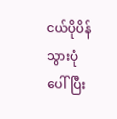ငယ်ပိုပိန်သွားပုံပေါ်ပြီး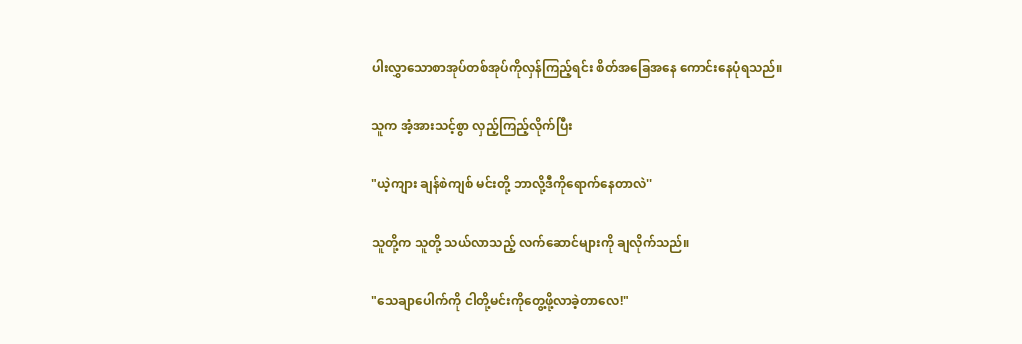ပါးလွှာသောစာအုပ်တစ်အုပ်ကိုလှန်ကြည့်ရင်း စိတ်အခြေအနေ ကောင်းနေပုံရသည်။

သူက အံ့အားသင့်စွာ လှည့်ကြည့်လိုက်ပြီး

"ယဲ့ကျား ချန်စဲကျစ် မင်းတို့ ဘာလို့ဒီကိုရောက်နေတာလဲ''

သူတို့က သူတို့ သယ်လာသည့် လက်ဆောင်များကို ချလိုက်သည်။

"သေချာပေါက်ကို ငါတို့မင်းကိုတွေ့ဖို့လာခဲ့တာလေ!"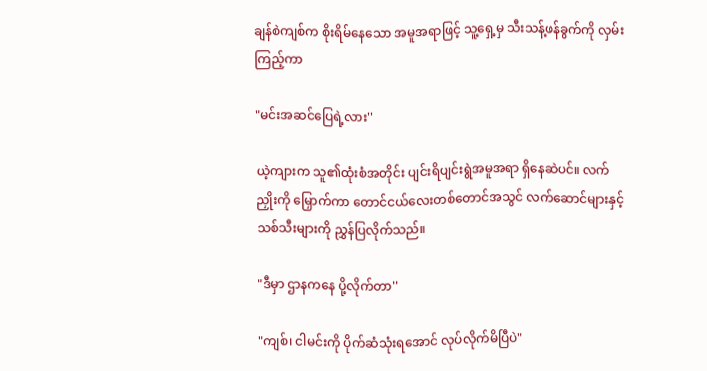ချန်စဲကျစ်က စိုးရိမ်နေသော အမူအရာဖြင့် သူ့ရှေ့မှ သီးသန့်ဖန်ခွက်ကို လှမ်းကြည့်ကာ

"မင်းအဆင်ပြေရဲ့လား''

ယဲ့ကျားက သူ၏ထုံးစံအတိုင်း ပျင်းရိပျင်းရွဲအမူအရာ ရှိနေဆဲပင်။ လက်ညှိုးကို မြှောက်ကာ တောင်ငယ်လေးတစ်တောင်အသွင် လက်ဆောင်များနှင့် သစ်သီးများကို ညွှန်ပြလိုက်သည်။

"ဒီမှာ ဌာနကနေ ပို့လိုက်တာ''

"ကျစ်၊ ငါမင်းကို ပိုက်ဆံသုံးရအောင် လုပ်လိုက်မိပြီပဲ"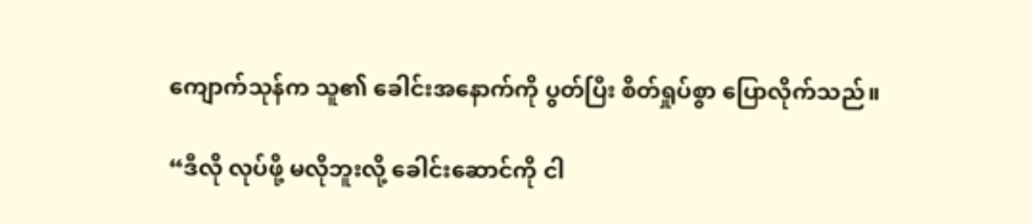ကျောက်သုန်က သူ၏ ခေါင်းအနောက်ကို ပွတ်ပြီး စိတ်ရှုပ်စွာ ပြောလိုက်သည်။

“ဒီလို လုပ်ဖို့ မလိုဘူးလို့ ခေါင်းဆောင်ကို ငါ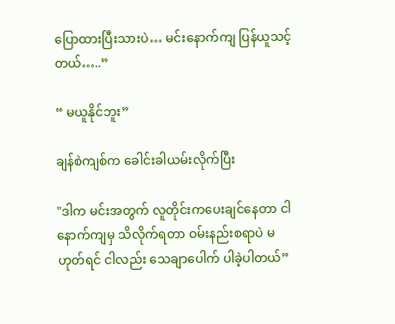ပြောထားပြီးသားပဲ… မင်းနောက်ကျ ပြန်ယူသင့်တယ်…..”

“ မယူနိုင်ဘူး”

ချန်စဲကျစ်က ခေါင်းခါယမ်းလိုက်ပြီး

"ဒါက မင်းအတွက် လူတိုင်းကပေးချင်နေတာ ငါနောက်ကျမှ သိလိုက်ရတာ ဝမ်းနည်းစရာပဲ မဟုတ်ရင် ငါလည်း သေချာပေါက် ပါခဲ့ပါတယ်”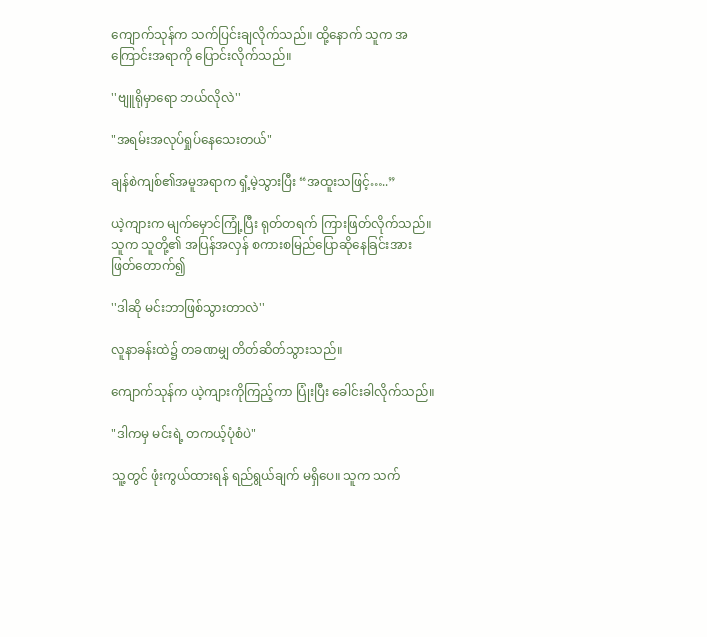ကျောက်သုန်က သက်ပြင်းချလိုက်သည်။ ထို့နောက် သူက အကြောင်းအရာကို ပြောင်းလိုက်သည်။

''ဗျူရိုမှာရော ဘယ်လိုလဲ''

"အရမ်းအလုပ်ရှုပ်နေသေးတယ်"

ချန်စဲကျစ်၏အမူအရာက ရှံ့မဲ့သွားပြီး “အထူးသဖြင့်…..”

ယဲ့ကျားက မျက်မှောင်ကြုံ့ပြီး ရုတ်တရက် ကြားဖြတ်လိုက်သည်။ သူက သူတို့၏ အပြန်အလှန် စကားစမြည်ပြောဆိုနေခြင်းအား ဖြတ်တောက်၍

''ဒါဆို မင်းဘာဖြစ်သွားတာလဲ''

လူနာခန်းထဲ၌ တခဏမျှ တိတ်ဆိတ်သွားသည်။

ကျောက်သုန်က ယဲ့ကျားကိုကြည့်ကာ ပြုံးပြီး ခေါင်းခါလိုက်သည်။

"ဒါကမှ မင်းရဲ့ တကယ့်ပုံစံပဲ"

သူ့တွင် ဖုံးကွယ်ထားရန် ရည်ရွယ်ချက် မရှိပေ။ သူက သက်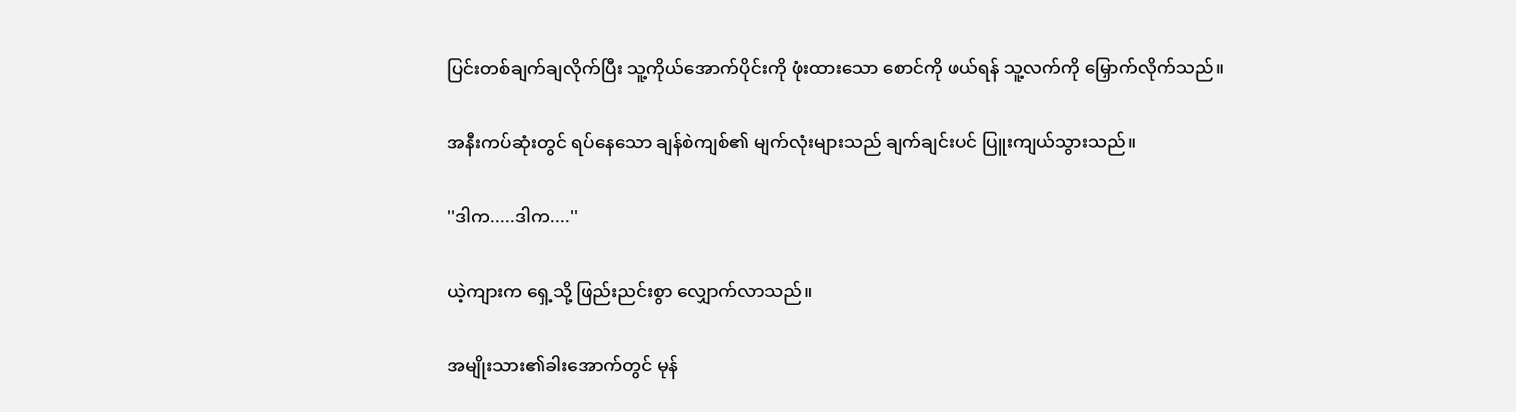ပြင်းတစ်ချက်ချလိုက်ပြီး သူ့ကိုယ်အောက်ပိုင်းကို ဖုံးထားသော စောင်ကို ဖယ်ရန် သူ့လက်ကို မြှောက်လိုက်သည်။

အနီးကပ်ဆုံးတွင် ရပ်နေသော ချန်စဲကျစ်၏ မျက်လုံးများသည် ချက်ချင်းပင် ပြူးကျယ်သွားသည်။

''ဒါက.....ဒါက....''

ယဲ့ကျားက ရှေ့သို့ ဖြည်းညင်းစွာ လျှောက်လာသည်။

အမျိုးသား၏ခါးအောက်တွင် မုန်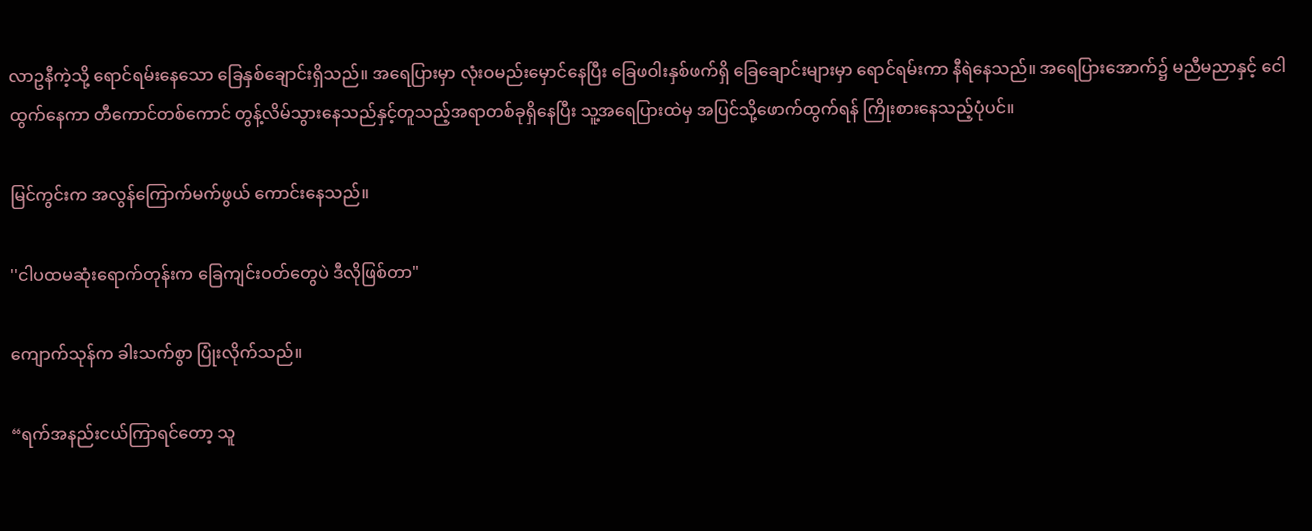လာဥနီကဲ့သို့ ရောင်ရမ်းနေသော ခြေနှစ်ချောင်းရှိသည်။ အရေပြားမှာ လုံးဝမည်းမှောင်နေပြီး ခြေဖဝါးနှစ်ဖက်ရှိ ခြေချောင်းများမှာ ရောင်ရမ်းကာ နီရဲနေသည်။ အရေပြားအောက်၌ မညီမညာနှင့် ငေါထွက်နေကာ တီကောင်တစ်ကောင် တွန့်လိမ်သွားနေသည်နှင့်တူသည့်အရာတစ်ခုရှိနေပြီး သူ့အရေပြားထဲမှ အပြင်သို့ဖောက်ထွက်ရန် ကြိုးစားနေသည့်ပုံပင်။

မြင်ကွင်းက အလွန်ကြောက်မက်ဖွယ် ကောင်းနေသည်။

''ငါပထမဆုံးရောက်တုန်းက ခြေကျင်းဝတ်တွေပဲ ဒီလိုဖြစ်တာ"

ကျောက်သုန်က ခါးသက်စွာ ပြုံးလိုက်သည်။

“ရက်အနည်းငယ်ကြာရင်တော့ သူ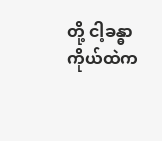တို့ ငါ့ခန္ဓာကိုယ်ထဲက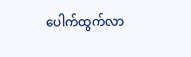ပေါက်ထွက်လာ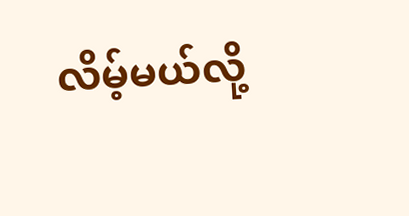လိမ့်မယ်လို့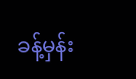ခန့်မှန်း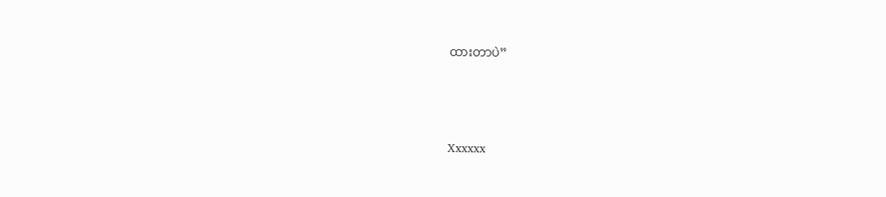ထားတာပဲ”



Xxxxxx